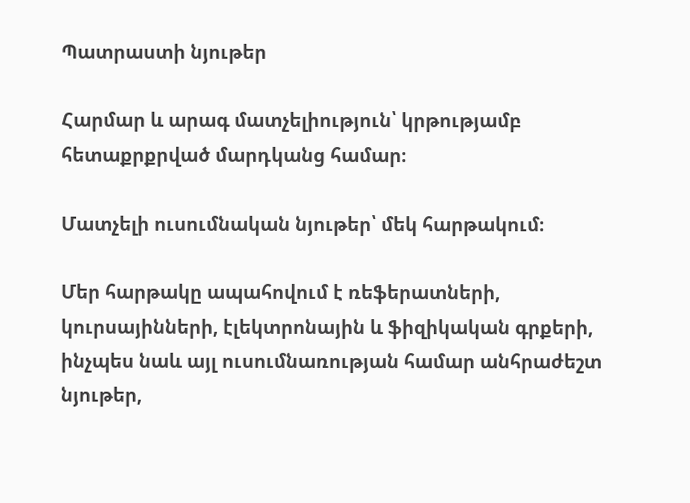Պատրաստի նյութեր

Հարմար և արագ մատչելիություն՝ կրթությամբ հետաքրքրված մարդկանց համար։

Մատչելի ուսումնական նյութեր՝ մեկ հարթակում։

Մեր հարթակը ապահովում է ռեֆերատների, կուրսայինների, էլեկտրոնային և ֆիզիկական գրքերի, ինչպես նաև այլ ուսումնառության համար անհրաժեշտ նյութեր,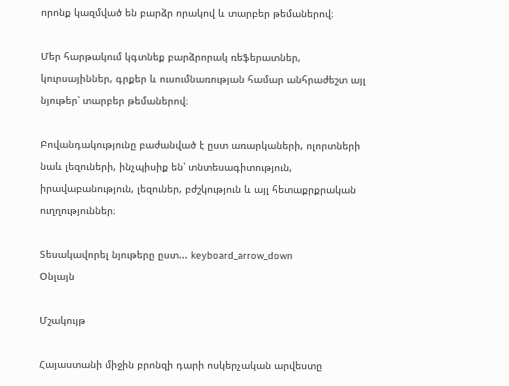որոնք կազմված են բարձր որակով և տարբեր թեմաներով։

Մեր հարթակում կգտնեք բարձրորակ ռեֆերատներ, կուրսայիններ, գրքեր և ուսումնառության համար անհրաժեշտ այլ նյութեր՝ տարբեր թեմաներով։

Բովանդակությունը բաժանված է ըստ առարկաների, ոլորտների նաև լեզուների, ինչպիսիք են՝ տնտեսագիտություն, իրավաբանություն, լեզուներ, բժշկություն և այլ հետաքրքրական ուղղություններ։

Տեսակավորել նյութերը ըստ... keyboard_arrow_down
Օնլայն

Մշակույթ

Հայաստանի միջին բրոնզի դարի ոսկերչական արվեստը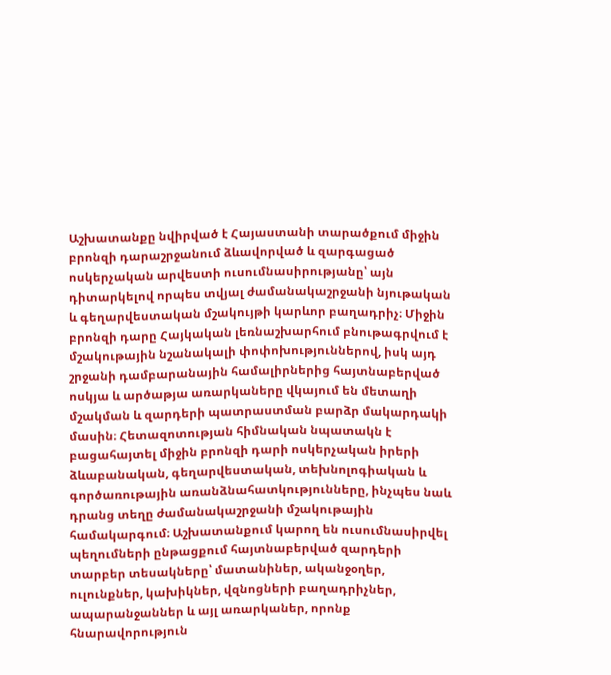Աշխատանքը նվիրված է Հայաստանի տարածքում միջին բրոնզի դարաշրջանում ձևավորված և զարգացած ոսկերչական արվեստի ուսումնասիրությանը՝ այն դիտարկելով որպես տվյալ ժամանակաշրջանի նյութական և գեղարվեստական մշակույթի կարևոր բաղադրիչ։ Միջին բրոնզի դարը Հայկական լեռնաշխարհում բնութագրվում է մշակութային նշանակալի փոփոխություններով, իսկ այդ շրջանի դամբարանային համալիրներից հայտնաբերված ոսկյա և արծաթյա առարկաները վկայում են մետաղի մշակման և զարդերի պատրաստման բարձր մակարդակի մասին։ Հետազոտության հիմնական նպատակն է բացահայտել միջին բրոնզի դարի ոսկերչական իրերի ձևաբանական, գեղարվեստական, տեխնոլոգիական և գործառութային առանձնահատկությունները, ինչպես նաև դրանց տեղը ժամանակաշրջանի մշակութային համակարգում։ Աշխատանքում կարող են ուսումնասիրվել պեղումների ընթացքում հայտնաբերված զարդերի տարբեր տեսակները՝ մատանիներ, ականջօղեր, ուլունքներ, կախիկներ, վզնոցների բաղադրիչներ, ապարանջաններ և այլ առարկաներ, որոնք հնարավորություն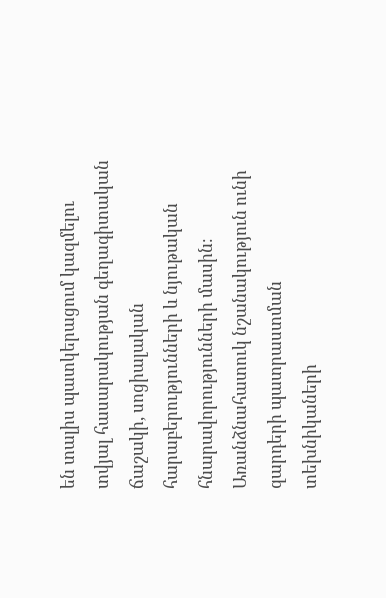են տալիս պատկերացում կազմելու տվյալ հասարակության գեղագիտական ճաշակի, սոցիալական հարաբերությունների և նյութական հնարավորությունների մասին։ Առանձնահատուկ նշանակություն ունի զարդերի պատրաստման տեխնիկաների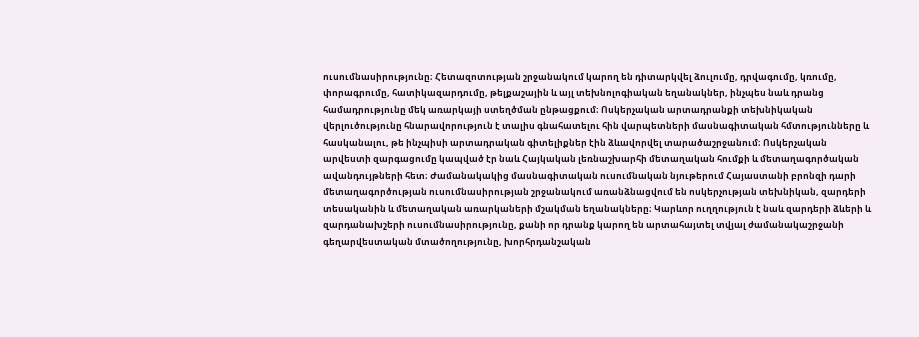ուսումնասիրությունը։ Հետազոտության շրջանակում կարող են դիտարկվել ձուլումը, դրվագումը, կռումը, փորագրումը, հատիկազարդումը, թելքաշային և այլ տեխնոլոգիական եղանակներ, ինչպես նաև դրանց համադրությունը մեկ առարկայի ստեղծման ընթացքում։ Ոսկերչական արտադրանքի տեխնիկական վերլուծությունը հնարավորություն է տալիս գնահատելու հին վարպետների մասնագիտական հմտությունները և հասկանալու, թե ինչպիսի արտադրական գիտելիքներ էին ձևավորվել տարածաշրջանում։ Ոսկերչական արվեստի զարգացումը կապված էր նաև Հայկական լեռնաշխարհի մետաղական հումքի և մետաղագործական ավանդույթների հետ։ Ժամանակակից մասնագիտական ուսումնական նյութերում Հայաստանի բրոնզի դարի մետաղագործության ուսումնասիրության շրջանակում առանձնացվում են ոսկերչության տեխնիկան, զարդերի տեսականին և մետաղական առարկաների մշակման եղանակները։ Կարևոր ուղղություն է նաև զարդերի ձևերի և զարդանախշերի ուսումնասիրությունը, քանի որ դրանք կարող են արտահայտել տվյալ ժամանակաշրջանի գեղարվեստական մտածողությունը, խորհրդանշական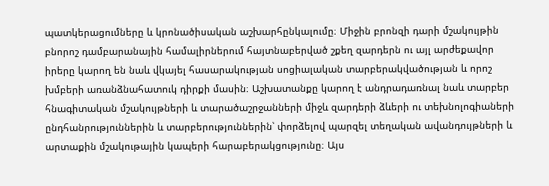պատկերացումները և կրոնածիսական աշխարհընկալումը։ Միջին բրոնզի դարի մշակույթին բնորոշ դամբարանային համալիրներում հայտնաբերված շքեղ զարդերն ու այլ արժեքավոր իրերը կարող են նաև վկայել հասարակության սոցիալական տարբերակվածության և որոշ խմբերի առանձնահատուկ դիրքի մասին։ Աշխատանքը կարող է անդրադառնալ նաև տարբեր հնագիտական մշակույթների և տարածաշրջանների միջև զարդերի ձևերի ու տեխնոլոգիաների ընդհանրություններին և տարբերություններին՝ փորձելով պարզել տեղական ավանդույթների և արտաքին մշակութային կապերի հարաբերակցությունը։ Այս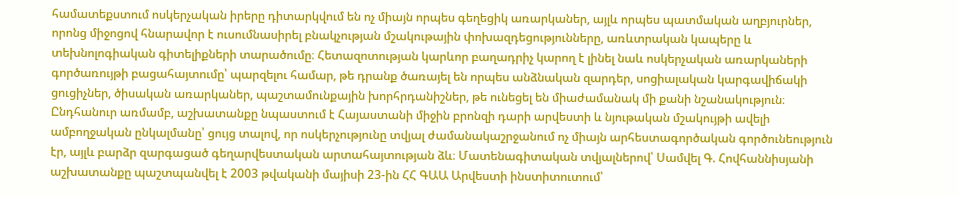համատեքստում ոսկերչական իրերը դիտարկվում են ոչ միայն որպես գեղեցիկ առարկաներ, այլև որպես պատմական աղբյուրներ, որոնց միջոցով հնարավոր է ուսումնասիրել բնակչության մշակութային փոխազդեցությունները, առևտրական կապերը և տեխնոլոգիական գիտելիքների տարածումը։ Հետազոտության կարևոր բաղադրիչ կարող է լինել նաև ոսկերչական առարկաների գործառույթի բացահայտումը՝ պարզելու համար, թե դրանք ծառայել են որպես անձնական զարդեր, սոցիալական կարգավիճակի ցուցիչներ, ծիսական առարկաներ, պաշտամունքային խորհրդանիշներ, թե ունեցել են միաժամանակ մի քանի նշանակություն։ Ընդհանուր առմամբ, աշխատանքը նպաստում է Հայաստանի միջին բրոնզի դարի արվեստի և նյութական մշակույթի ավելի ամբողջական ընկալմանը՝ ցույց տալով, որ ոսկերչությունը տվյալ ժամանակաշրջանում ոչ միայն արհեստագործական գործունեություն էր, այլև բարձր զարգացած գեղարվեստական արտահայտության ձև։ Մատենագիտական տվյալներով՝ Սամվել Գ. Հովհաննիսյանի աշխատանքը պաշտպանվել է 2003 թվականի մայիսի 23-ին ՀՀ ԳԱԱ Արվեստի ինստիտուտում՝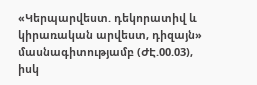«Կերպարվեստ. դեկորատիվ և կիրառական արվեստ, դիզայն» մասնագիտությամբ (ԺԷ.00.03), իսկ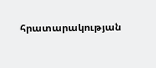հրատարակության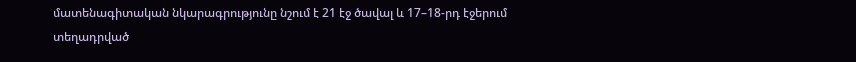մատենագիտական նկարագրությունը նշում է 21 էջ ծավալ և 17–18-րդ էջերում տեղադրված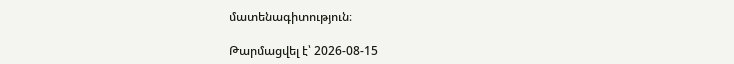մատենագիտություն։

Թարմացվել է՝ 2026-08-15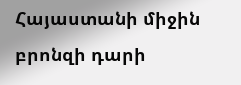Հայաստանի միջին բրոնզի դարի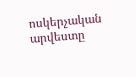ոսկերչական արվեստը